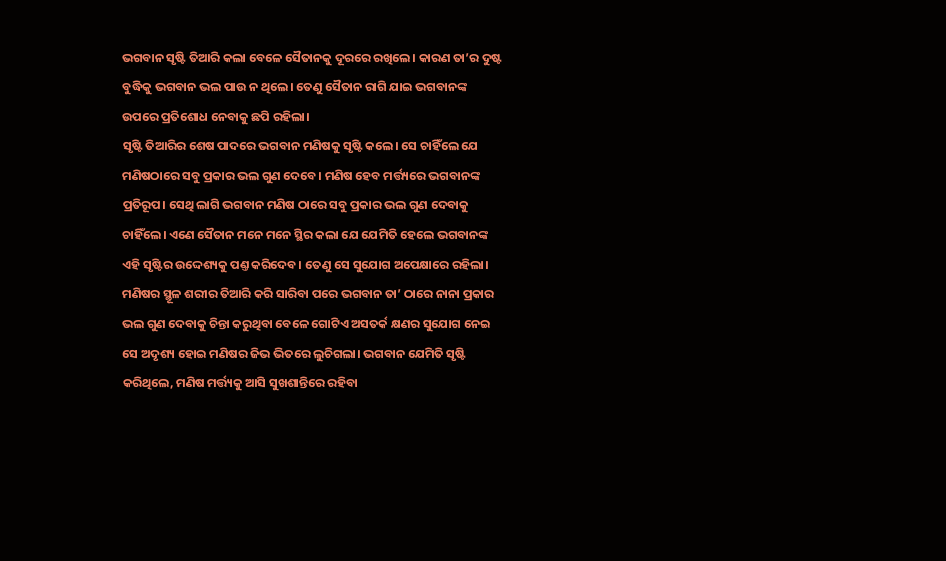ଭଗବାନ ସୃଷ୍ଟି ତିଆରି କଲା ବେଳେ ସୈତାନକୁ ଦୂରରେ ରଖିଲେ। କାରଣ ତା’ର ଦୁଷ୍ଟ ବୁଦ୍ଧିକୁ ଭଗବାନ ଭଲ ପାଉ ନ ଥିଲେ। ତେଣୁ ସୈତାନ ରାଗି ଯାଇ ଭଗବାନଙ୍କ ଉପରେ ପ୍ରତିଶୋଧ ନେବାକୁ ଛପି ରହିଲା।
ସୃଷ୍ଟି ତିଆରିର ଶେଷ ପାଦରେ ଭଗବାନ ମଣିଷକୁ ସୃଷ୍ଟି କଲେ। ସେ ଚାହିଁଲେ ଯେ ମଣିଷଠାରେ ସବୁ ପ୍ରକାର ଭଲ ଗୁଣ ଦେବେ। ମଣିଷ ହେବ ମର୍ତ୍ତ୍ୟରେ ଭଗବାନଙ୍କ ପ୍ରତିରୂପ। ସେଥି ଲାଗି ଭଗବାନ ମଣିଷ ଠାରେ ସବୁ ପ୍ରକାର ଭଲ ଗୁଣ ଦେବାକୁ ଚାହିଁଲେ। ଏଣେ ସୈତାନ ମନେ ମନେ ସ୍ଥିର କଲା ଯେ ଯେମିତି ହେଲେ ଭଗବାନଙ୍କ ଏହି ସୃଷ୍ଟିର ଉଦ୍ଦେଶ୍ୟକୁ ପଣ୍ତ କରିଦେବ। ତେଣୁ ସେ ସୁଯୋଗ ଅପେକ୍ଷାରେ ରହିଲା।
ମଣିଷର ସ୍ଥୂଳ ଶରୀର ତିଆରି କରି ସାରିବା ପରେ ଭଗବାନ ତା’ ଠାରେ ନାନା ପ୍ରକାର ଭଲ ଗୁଣ ଦେବାକୁ ଚିନ୍ତା କରୁଥିବା ବେଳେ ଗୋଟିଏ ଅସତର୍କ କ୍ଷଣର ସୁଯୋଗ ନେଇ ସେ ଅଦୃଶ୍ୟ ହୋଇ ମଣିଷର ଜିଭ ଭିତରେ ଲୁଚିଗଲା। ଭଗବାନ ଯେମିତି ସୃଷ୍ଟି କରିଥିଲେ, ମଣିଷ ମର୍ତ୍ତ୍ୟକୁ ଆସି ସୁଖଶାନ୍ତିରେ ରହିବା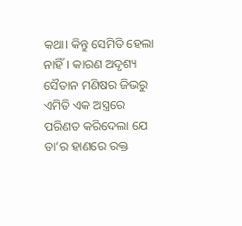କଥା। କିନ୍ତୁ ସେମିତି ହେଲା ନାହିଁ। କାରଣ ଅଦୃଶ୍ୟ ସୈତାନ ମଣିଷର ଜିଭରୁ ଏମିତି ଏକ ଅସ୍ତ୍ରରେ ପରିଣତ କରିଦେଲା ଯେ ତା’ର ହାଣରେ ରକ୍ତ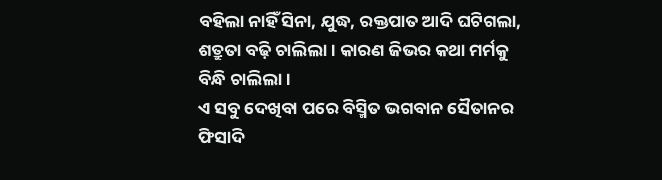ବହିଲା ନାହିଁ ସିନା, ଯୁଦ୍ଧ, ରକ୍ତପାତ ଆଦି ଘଟିଗଲା, ଶତ୍ରୁତା ବଢ଼ି ଚାଲିଲା। କାରଣ ଜିଭର କଥା ମର୍ମକୁ ବିନ୍ଧି ଚାଲିଲା।
ଏ ସବୁ ଦେଖିବା ପରେ ବିସ୍ମିତ ଭଗବାନ ସୈତାନର ଫିସାଦି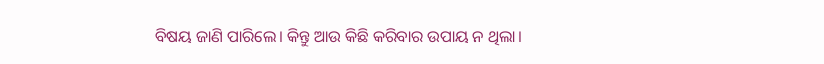ବିଷୟ ଜାଣି ପାରିଲେ। କିନ୍ତୁ ଆଉ କିଛି କରିବାର ଉପାୟ ନ ଥିଲା।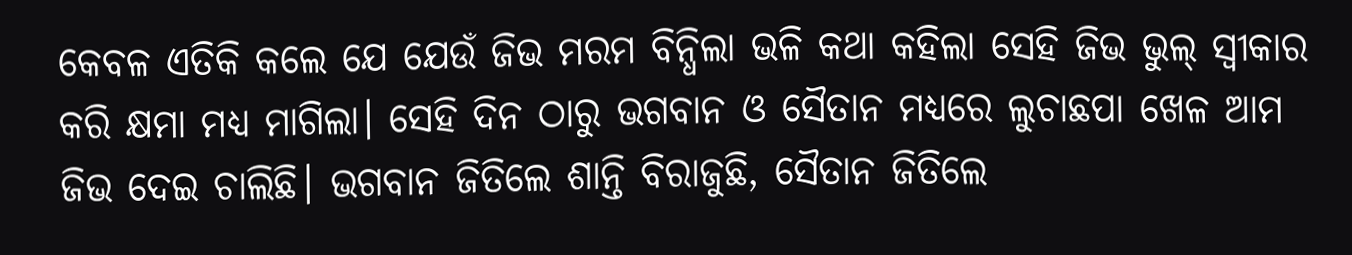କେବଳ ଏତିକି କଲେ ଯେ ଯେଉଁ ଜିଭ ମରମ ବିନ୍ଧିଲା ଭଳି କଥା କହିଲା ସେହି ଜିଭ ଭୁଲ୍ ସ୍ବୀକାର କରି କ୍ଷମା ମଧ୍ୟ ମାଗିଲା। ସେହି ଦିନ ଠାରୁ ଭଗବାନ ଓ ସୈତାନ ମଧ୍ୟରେ ଲୁଚାଛପା ଖେଳ ଆମ ଜିଭ ଦେଇ ଚାଲିଛି। ଭଗବାନ ଜିତିଲେ ଶାନ୍ତି ବିରାଜୁଛି, ସୈତାନ ଜିତିଲେ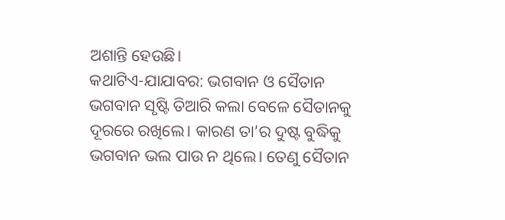ଅଶାନ୍ତି ହେଉଛି।
କଥାଟିଏ-ଯାଯାବର: ଭଗବାନ ଓ ସୈତାନ
ଭଗବାନ ସୃଷ୍ଟି ତିଆରି କଲା ବେଳେ ସୈତାନକୁ ଦୂରରେ ରଖିଲେ। କାରଣ ତା’ର ଦୁଷ୍ଟ ବୁଦ୍ଧିକୁ ଭଗବାନ ଭଲ ପାଉ ନ ଥିଲେ। ତେଣୁ ସୈତାନ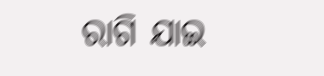ରାଗି ଯାଇ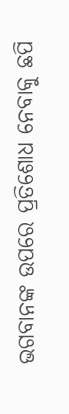ଭଗବାନଙ୍କ ଉପରେ ପ୍ରତିଶୋଧ ନେବାକୁ ଛପି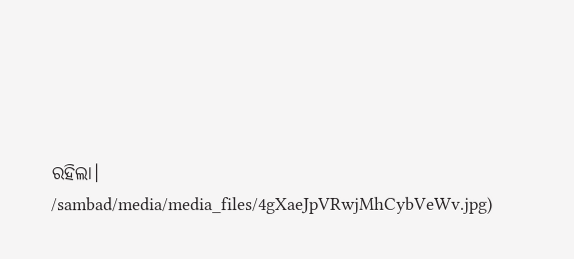ରହିଲା।
/sambad/media/media_files/4gXaeJpVRwjMhCybVeWv.jpg)